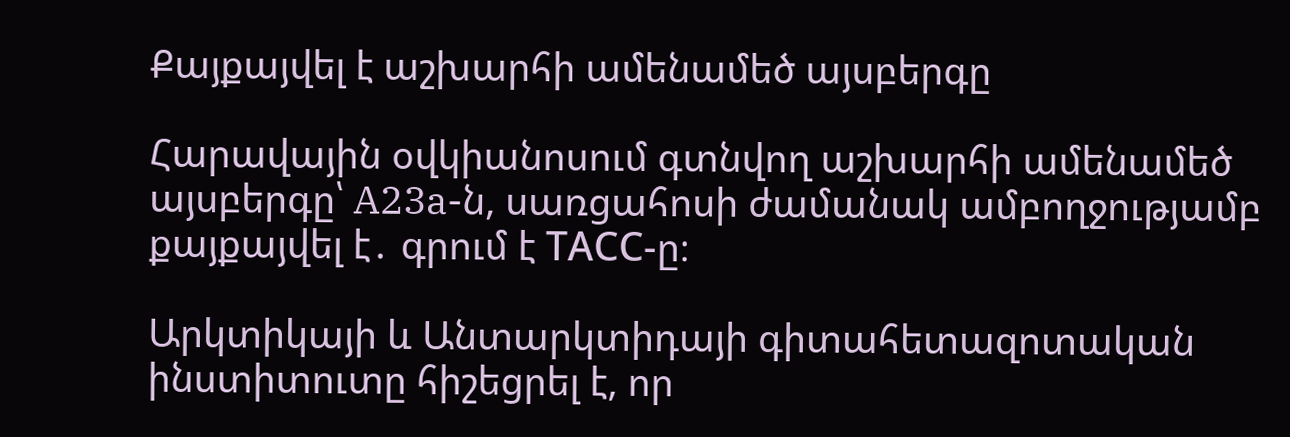Քայքայվել է աշխարհի ամենամեծ այսբերգը

Հարավային օվկիանոսում գտնվող աշխարհի ամենամեծ այսբերգը՝ A23a-ն, սառցահոսի ժամանակ ամբողջությամբ քայքայվել է․ գրում է ТАСС-ը։

Արկտիկայի և Անտարկտիդայի գիտահետազոտական ինստիտուտը հիշեցրել է, որ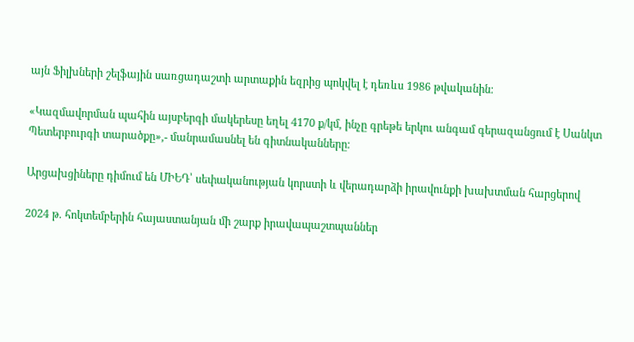այն Ֆիլխների շելֆային սառցադաշտի արտաքին եզրից պոկվել է դեռևս 1986 թվականին։

«Կազմավորման պահին այսբերգի մակերեսը եղել 4170 ք/կմ, ինչը գրեթե երկու անգամ գերազանցում է Սանկտ Պետերբուրգի տարածքը»,- մանրամասնել են գիտնականները։

Արցախցիները դիմում են ՄԻԵԴ՝ սեփականության կորստի և վերադարձի իրավունքի խախտման հարցերով

2024 թ. հոկտեմբերին հայաստանյան մի շարք իրավապաշտպաններ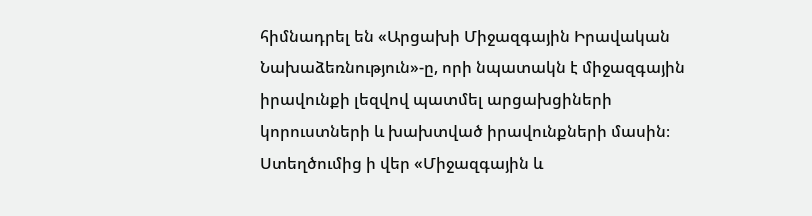հիմնադրել են «Արցախի Միջազգային Իրավական Նախաձեռնություն»-ը, որի նպատակն է միջազգային իրավունքի լեզվով պատմել արցախցիների կորուստների և խախտված իրավունքների մասին։ Ստեղծումից ի վեր «Միջազգային և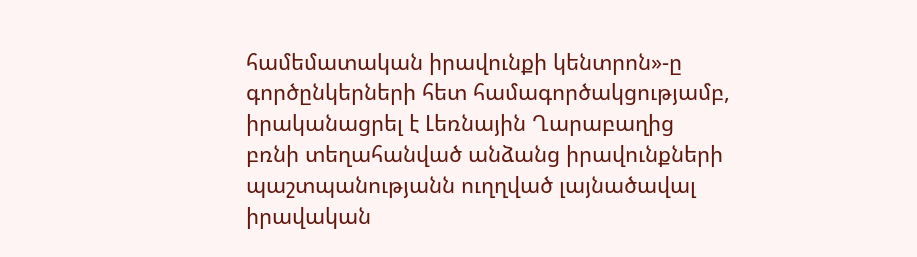համեմատական իրավունքի կենտրոն»-ը գործընկերների հետ համագործակցությամբ, իրականացրել է Լեռնային Ղարաբաղից բռնի տեղահանված անձանց իրավունքների պաշտպանությանն ուղղված լայնածավալ իրավական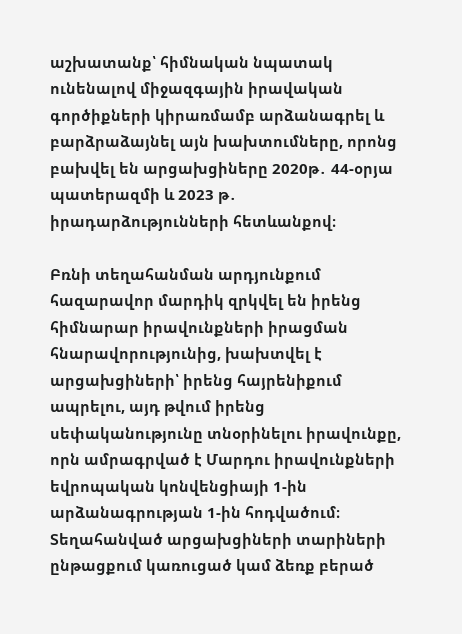աշխատանք՝ հիմնական նպատակ ունենալով միջազգային իրավական գործիքների կիրառմամբ արձանագրել և բարձրաձայնել այն խախտումները, որոնց բախվել են արցախցիները 2020թ․ 44-օրյա պատերազմի և 2023 թ․ իրադարձությունների հետևանքով։

Բռնի տեղահանման արդյունքում հազարավոր մարդիկ զրկվել են իրենց հիմնարար իրավունքների իրացման հնարավորությունից, խախտվել է արցախցիների՝ իրենց հայրենիքում ապրելու, այդ թվում իրենց սեփականությունը տնօրինելու իրավունքը, որն ամրագրված է Մարդու իրավունքների եվրոպական կոնվենցիայի 1-ին արձանագրության 1-ին հոդվածում։ Տեղահանված արցախցիների տարիների ընթացքում կառուցած կամ ձեռք բերած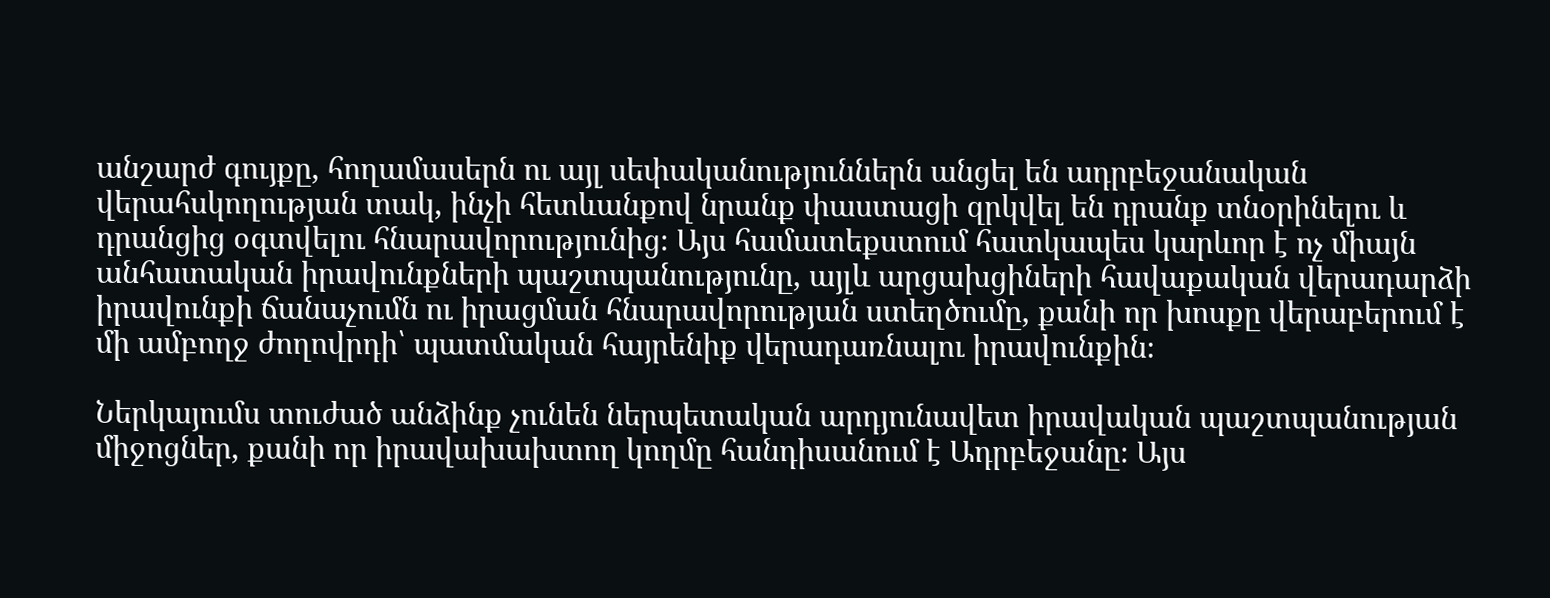անշարժ գույքը, հողամասերն ու այլ սեփականություններն անցել են ադրբեջանական վերահսկողության տակ, ինչի հետևանքով նրանք փաստացի զրկվել են դրանք տնօրինելու և դրանցից օգտվելու հնարավորությունից։ Այս համատեքստում հատկապես կարևոր է ոչ միայն անհատական իրավունքների պաշտպանությունը, այլև արցախցիների հավաքական վերադարձի իրավունքի ճանաչումն ու իրացման հնարավորության ստեղծումը, քանի որ խոսքը վերաբերում է մի ամբողջ ժողովրդի՝ պատմական հայրենիք վերադառնալու իրավունքին։

Ներկայումս տուժած անձինք չունեն ներպետական արդյունավետ իրավական պաշտպանության միջոցներ, քանի որ իրավախախտող կողմը հանդիսանում է Ադրբեջանը։ Այս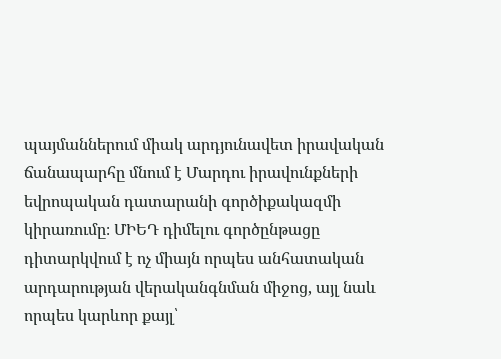պայմաններում միակ արդյունավետ իրավական ճանապարհը մնում է Մարդու իրավունքների եվրոպական դատարանի գործիքակազմի կիրառումը։ ՄԻԵԴ դիմելու գործընթացը դիտարկվում է ոչ միայն որպես անհատական արդարության վերականգնման միջոց, այլ նաև որպես կարևոր քայլ՝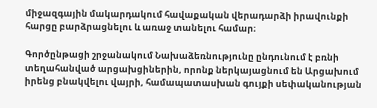միջազգային մակարդակում հավաքական վերադարձի իրավունքի հարցը բարձրացնելու և առաջ տանելու համար։

Գործընթացի շրջանակում Նախաձեռնությունը ընդունում է բռնի տեղահանված արցախցիներին, որոնք ներկայացնում են Արցախում իրենց բնակվելու վայրի, համապատասխան գույքի սեփականության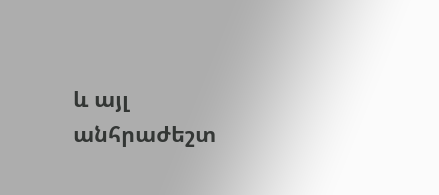և այլ անհրաժեշտ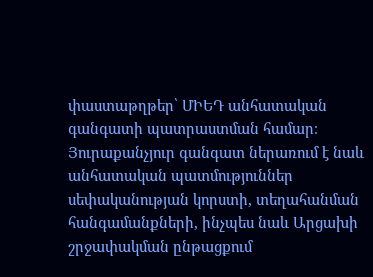փաստաթղթեր՝ ՄԻԵԴ անհատական գանգատի պատրաստման համար։ Յուրաքանչյուր գանգատ ներառում է նաև անհատական պատմություններ սեփականության կորստի, տեղահանման հանգամանքների, ինչպես նաև Արցախի շրջափակման ընթացքում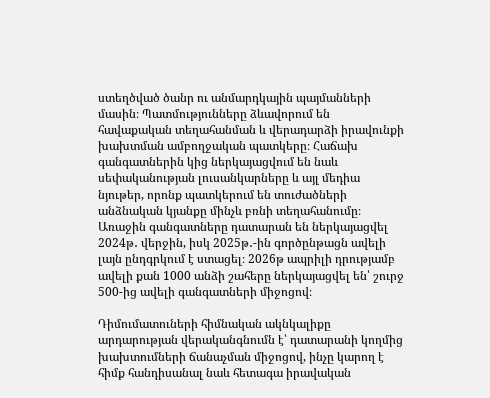ստեղծված ծանր ու անմարդկային պայմանների մասին։ Պատմությունները ձևավորում են հավաքական տեղահանման և վերադարձի իրավունքի խախտման ամբողջական պատկերը։ Հաճախ գանգատներին կից ներկայացվում են նաև սեփականության լուսանկարները և այլ մեդիա նյութեր, որոնք պատկերում են տուժածների անձնական կյանքը մինչև բռնի տեղահանումը։ Առաջին գանգատները դատարան են ներկայացվել 2024թ․ վերջին, իսկ 2025թ․-ին գործընթացն ավելի լայն ընդգրկում է ստացել։ 2026թ ապրիլի դրությամբ ավելի քան 1000 անձի շահերը ներկայացվել են՝ շուրջ 500-ից ավելի գանգատների միջոցով։

Դիմումատուների հիմնական ակնկալիքը արդարության վերականգնումն է՝ դատարանի կողմից խախտումների ճանաչման միջոցով, ինչը կարող է հիմք հանդիսանալ նաև հետագա իրավական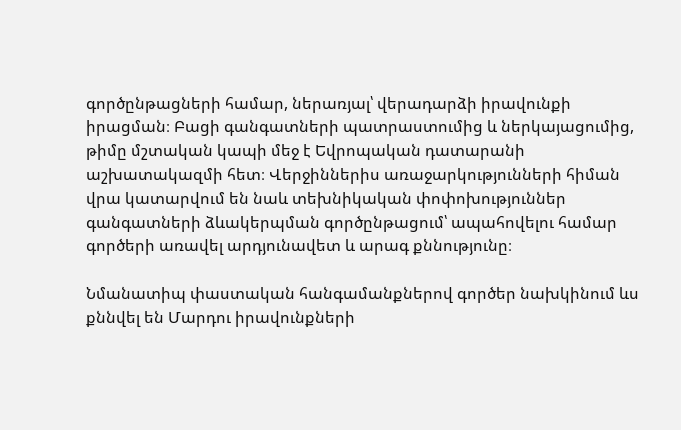գործընթացների համար, ներառյալ՝ վերադարձի իրավունքի իրացման։ Բացի գանգատների պատրաստումից և ներկայացումից, թիմը մշտական կապի մեջ է Եվրոպական դատարանի աշխատակազմի հետ։ Վերջիններիս առաջարկությունների հիման վրա կատարվում են նաև տեխնիկական փոփոխություններ գանգատների ձևակերպման գործընթացում՝ ապահովելու համար գործերի առավել արդյունավետ և արագ քննությունը։

Նմանատիպ փաստական հանգամանքներով գործեր նախկինում ևս քննվել են Մարդու իրավունքների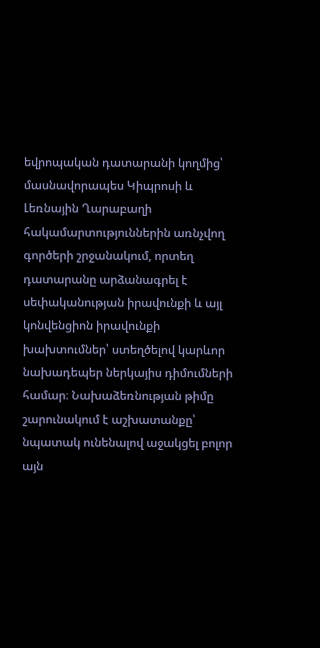եվրոպական դատարանի կողմից՝ մասնավորապես Կիպրոսի և Լեռնային Ղարաբաղի հակամարտություններին առնչվող գործերի շրջանակում, որտեղ դատարանը արձանագրել է սեփականության իրավունքի և այլ կոնվենցիոն իրավունքի խախտումներ՝ ստեղծելով կարևոր նախադեպեր ներկայիս դիմումների համար։ Նախաձեռնության թիմը շարունակում է աշխատանքը՝ նպատակ ունենալով աջակցել բոլոր այն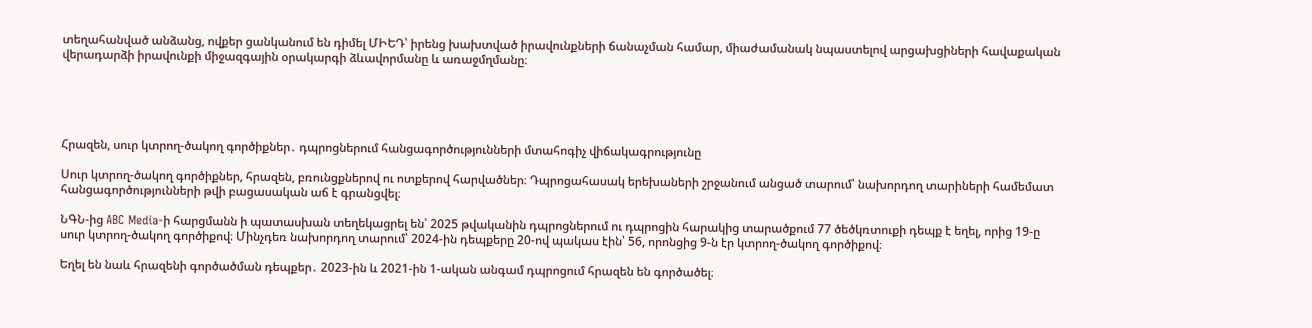տեղահանված անձանց, ովքեր ցանկանում են դիմել ՄԻԵԴ՝ իրենց խախտված իրավունքների ճանաչման համար, միաժամանակ նպաստելով արցախցիների հավաքական վերադարձի իրավունքի միջազգային օրակարգի ձևավորմանը և առաջմղմանը։





Հրազեն, սուր կտրող-ծակող գործիքներ․ դպրոցներում հանցագործությունների մտահոգիչ վիճակագրությունը

Սուր կտրող-ծակող գործիքներ, հրազեն, բռունցքներով ու ոտքերով հարվածներ։ Դպրոցահասակ երեխաների շրջանում անցած տարում՝ նախորդող տարիների համեմատ հանցագործությունների թվի բացասական աճ է գրանցվել։

ՆԳՆ-ից ABC Media-ի հարցմանն ի պատասխան տեղեկացրել են՝ 2025 թվականին դպրոցներում ու դպրոցին հարակից տարածքում 77 ծեծկռտուքի դեպք է եղել, որից 19-ը սուր կտրող-ծակող գործիքով։ Մինչդեռ նախորդող տարում՝ 2024-ին դեպքերը 20-ով պակաս էին՝ 56, որոնցից 9-ն էր կտրող-ծակող գործիքով։

Եղել են նաև հրազենի գործածման դեպքեր․ 2023-ին և 2021-ին 1-ական անգամ դպրոցում հրազեն են գործածել։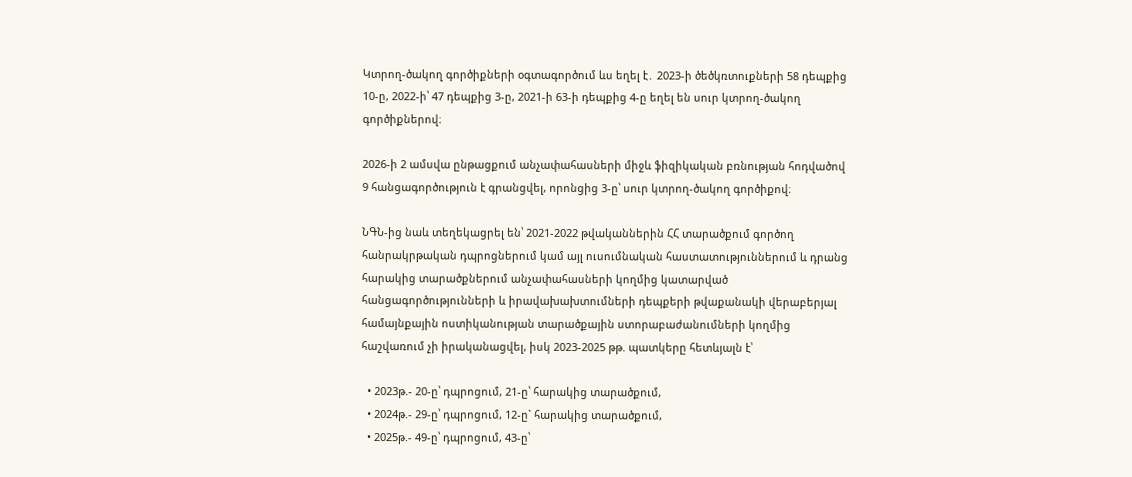Կտրող-ծակող գործիքների օգտագործում ևս եղել է․ 2023-ի ծեծկռտուքների 58 դեպքից 10-ը, 2022-ի՝ 47 դեպքից 3-ը, 2021-ի 63-ի դեպքից 4-ը եղել են սուր կտրող-ծակող գործիքներով։

2026-ի 2 ամսվա ընթացքում անչափահասների միջև ֆիզիկական բռնության հոդվածով 9 հանցագործություն է գրանցվել, որոնցից 3-ը՝ սուր կտրող-ծակող գործիքով։

ՆԳՆ-ից նաև տեղեկացրել են՝ 2021-2022 թվականներին ՀՀ տարածքում գործող հանրակրթական դպրոցներում կամ այլ ուսումնական հաստատություններում և դրանց հարակից տարածքներում անչափահասների կողմից կատարված հանցագործությունների և իրավախախտումների դեպքերի թվաքանակի վերաբերյալ համայնքային ոստիկանության տարածքային ստորաբաժանումների կողմից հաշվառում չի իրականացվել, իսկ 2023-2025 թթ. պատկերը հետևյալն է՝

  • 2023թ.- 20-ը՝ դպրոցում, 21-ը՝ հարակից տարածքում,
  • 2024թ.- 29-ը՝ դպրոցում, 12-ը` հարակից տարածքում,
  • 2025թ.- 49-ը՝ դպրոցում, 43-ը՝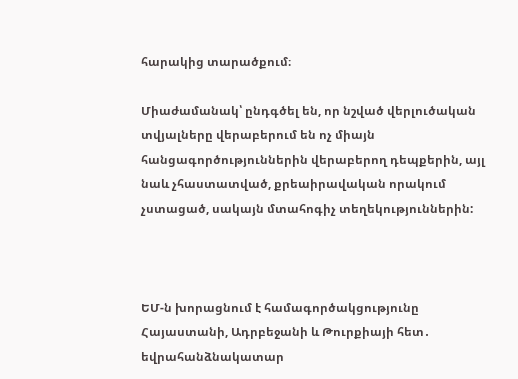հարակից տարածքում։

Միաժամանակ՝ ընդգծել են, որ նշված վերլուծական տվյալները վերաբերում են ոչ միայն հանցագործություններին վերաբերող դեպքերին, այլ նաև չհաստատված, քրեաիրավական որակում չստացած, սակայն մտահոգիչ տեղեկություններին:



ԵՄ-ն խորացնում է համագործակցությունը Հայաստանի, Ադրբեջանի և Թուրքիայի հետ․ եվրահանձնակատար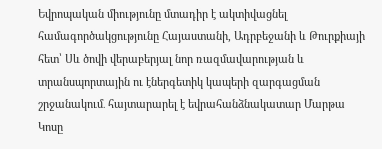Եվրոպական միությունը մտադիր է ակտիվացնել համագործակցությունը Հայաստանի, Ադրբեջանի և Թուրքիայի հետ՝ Սև ծովի վերաբերյալ նոր ռազմավարության և տրանսպորտային ու էներգետիկ կապերի զարգացման շրջանակում․ հայտարարել է եվրահանձնակատար Մարթա Կոսը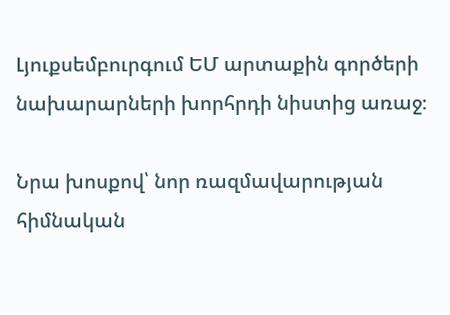Լյուքսեմբուրգում ԵՄ արտաքին գործերի նախարարների խորհրդի նիստից առաջ։

Նրա խոսքով՝ նոր ռազմավարության հիմնական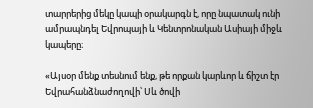տարրերից մեկը կապի օրակարգն է, որը նպատակ ունի ամրապնդել Եվրոպայի և Կենտրոնական Ասիայի միջև կապերը։

«Այսօր մենք տեսնում ենք, թե որքան կարևոր և ճիշտ էր Եվրահանձնաժողովի՝ Սև ծովի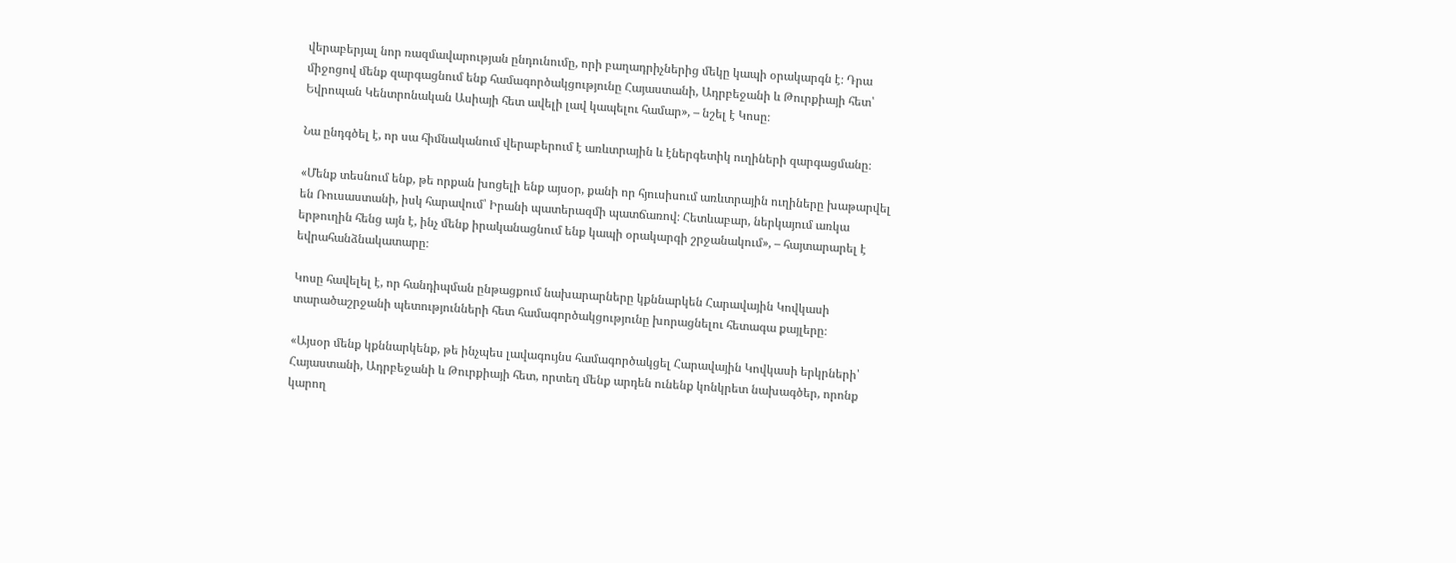վերաբերյալ նոր ռազմավարության ընդունումը, որի բաղադրիչներից մեկը կապի օրակարգն է։ Դրա միջոցով մենք զարգացնում ենք համագործակցությունը Հայաստանի, Ադրբեջանի և Թուրքիայի հետ՝ Եվրոպան Կենտրոնական Ասիայի հետ ավելի լավ կապելու համար», – նշել է Կոսը։

Նա ընդգծել է, որ սա հիմնականում վերաբերում է առևտրային և էներգետիկ ուղիների զարգացմանը։

«Մենք տեսնում ենք, թե որքան խոցելի ենք այսօր, քանի որ հյուսիսում առևտրային ուղիները խաթարվել են Ռուսաստանի, իսկ հարավում՝ Իրանի պատերազմի պատճառով։ Հետևաբար, ներկայում առկա երթուղին հենց այն է, ինչ մենք իրականացնում ենք կապի օրակարգի շրջանակում», – հայտարարել է եվրահանձնակատարը։

Կոսը հավելել է, որ հանդիպման ընթացքում նախարարները կքննարկեն Հարավային Կովկասի տարածաշրջանի պետությունների հետ համագործակցությունը խորացնելու հետագա քայլերը։

«Այսօր մենք կքննարկենք, թե ինչպես լավագույնս համագործակցել Հարավային Կովկասի երկրների՝ Հայաստանի, Ադրբեջանի և Թուրքիայի հետ, որտեղ մենք արդեն ունենք կոնկրետ նախագծեր, որոնք կարող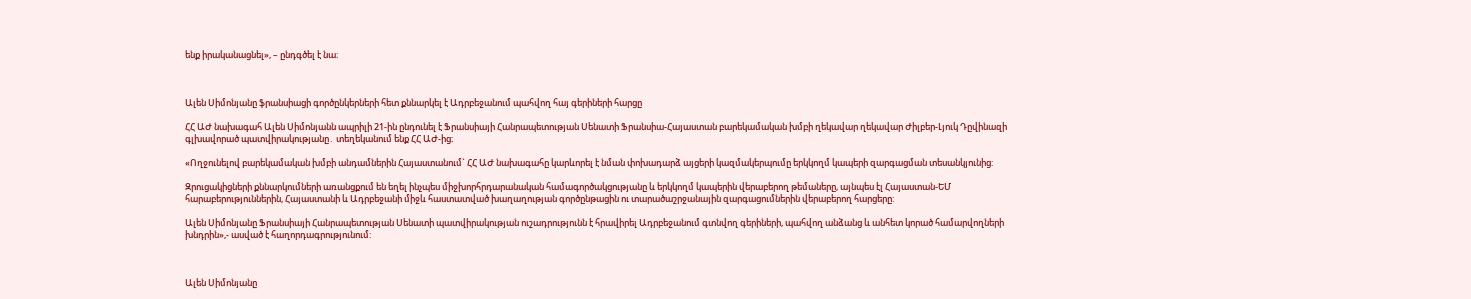ենք իրականացնել», – ընդգծել է նա։



Ալեն Սիմոնյանը ֆրանսիացի գործընկերների հետ քննարկել է Ադրբեջանում պահվող հայ գերիների հարցը

ՀՀ ԱԺ նախագահ Ալեն Սիմոնյանն ապրիլի 21-ին ընդունել է Ֆրանսիայի Հանրապետության Սենատի Ֆրանսիա-Հայաստան բարեկամական խմբի ղեկավար ղեկավար Ժիլբեր-Լյուկ Դըվինազի գլխավորած պատվիրակությանը․ տեղեկանում ենք ՀՀ ԱԺ-ից։

«Ողջունելով բարեկամական խմբի անդամներին Հայաստանում` ՀՀ ԱԺ նախագահը կարևորել է նման փոխադարձ այցերի կազմակերպումը երկկողմ կապերի զարգացման տեսանկյունից:

Զրուցակիցների քննարկումների առանցքում են եղել ինչպես միջխորհրդարանական համագործակցությանը և երկկողմ կապերին վերաբերող թեմաները, այնպես էլ Հայաստան-ԵՄ հարաբերություններին, Հայաստանի և Ադրբեջանի միջև հաստատված խաղաղության գործընթացին ու տարածաշրջանային զարգացումներին վերաբերող հարցերը:

Ալեն Սիմոնյանը Ֆրանսիայի Հանրապետության Սենատի պատվիրակության ուշադրությունն է հրավիրել Ադրբեջանում գտնվող գերիների, պահվող անձանց և անհետ կորած համարվողների խնդրին»,- ասված է հաղորդագրությունում:



Ալեն Սիմոնյանը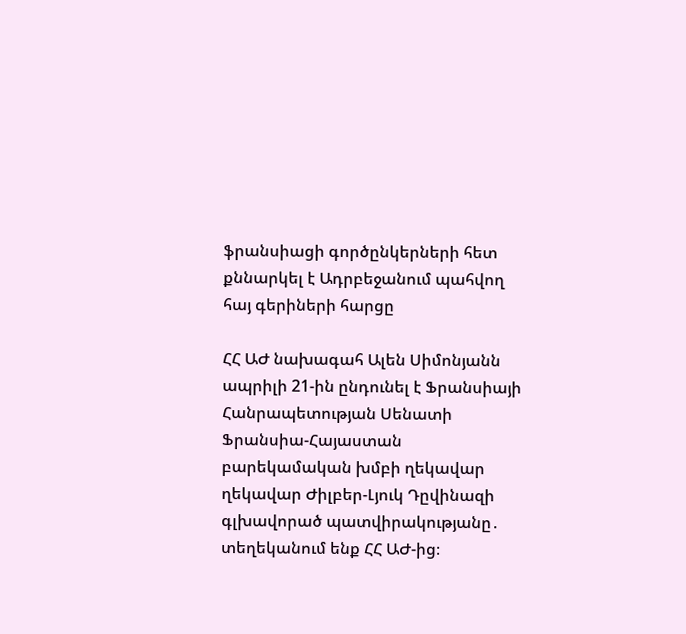ֆրանսիացի գործընկերների հետ քննարկել է Ադրբեջանում պահվող հայ գերիների հարցը

ՀՀ ԱԺ նախագահ Ալեն Սիմոնյանն ապրիլի 21-ին ընդունել է Ֆրանսիայի Հանրապետության Սենատի Ֆրանսիա-Հայաստան բարեկամական խմբի ղեկավար ղեկավար Ժիլբեր-Լյուկ Դըվինազի գլխավորած պատվիրակությանը․ տեղեկանում ենք ՀՀ ԱԺ-ից։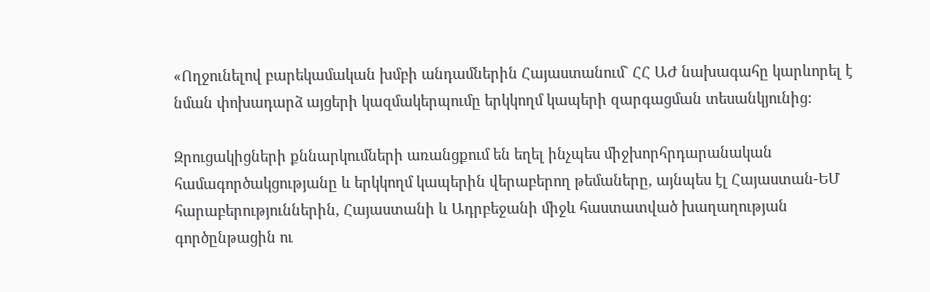«Ողջունելով բարեկամական խմբի անդամներին Հայաստանում` ՀՀ ԱԺ նախագահը կարևորել է նման փոխադարձ այցերի կազմակերպումը երկկողմ կապերի զարգացման տեսանկյունից:

Զրուցակիցների քննարկումների առանցքում են եղել ինչպես միջխորհրդարանական համագործակցությանը և երկկողմ կապերին վերաբերող թեմաները, այնպես էլ Հայաստան-ԵՄ հարաբերություններին, Հայաստանի և Ադրբեջանի միջև հաստատված խաղաղության գործընթացին ու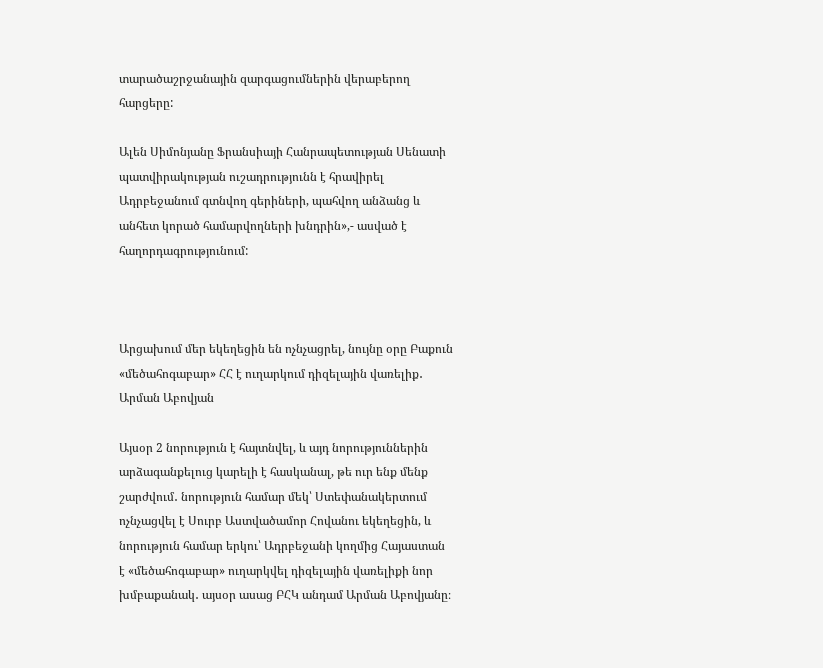տարածաշրջանային զարգացումներին վերաբերող հարցերը:

Ալեն Սիմոնյանը Ֆրանսիայի Հանրապետության Սենատի պատվիրակության ուշադրությունն է հրավիրել Ադրբեջանում գտնվող գերիների, պահվող անձանց և անհետ կորած համարվողների խնդրին»,- ասված է հաղորդագրությունում:



Արցախում մեր եկեղեցին են ոչնչացրել, նույնը օրը Բաքուն «մեծահոգաբար» ՀՀ է ուղարկում դիզելային վառելիք․ Արման Աբովյան

Այսօր 2 նորություն է հայտնվել, և այդ նորություններին արձագանքելուց կարելի է հասկանալ, թե ուր ենք մենք շարժվում․ նորություն համար մեկ՝ Ստեփանակերտում ոչնչացվել է Սուրբ Աստվածամոր Հովանու եկեղեցին, և նորություն համար երկու՝ Ադրբեջանի կողմից Հայաստան է «մեծահոգաբար» ուղարկվել դիզելային վառելիքի նոր խմբաքանակ․ այսօր ասաց ԲՀԿ անդամ Արման Աբովյանը։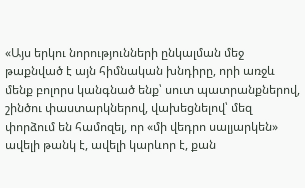«Այս երկու նորությունների ընկալման մեջ թաքնված է այն հիմնական խնդիրը, որի առջև մենք բոլորս կանգնած ենք՝ սուտ պատրանքներով, շինծու փաստարկներով, վախեցնելով՝ մեզ փորձում են համոզել, որ «մի վեդրո սալյարկեն» ավելի թանկ է, ավելի կարևոր է, քան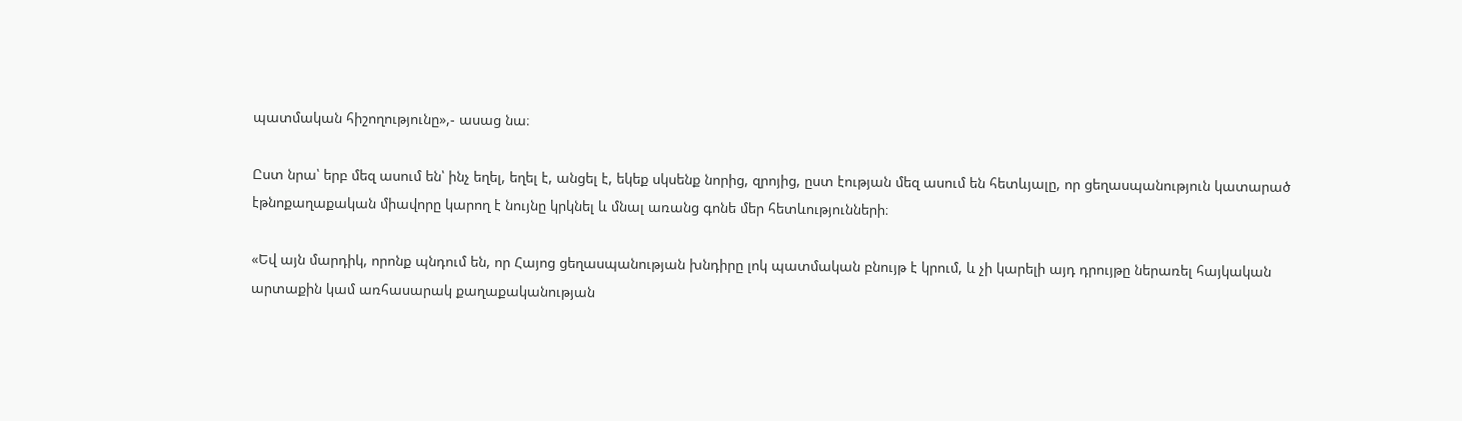պատմական հիշողությունը»,- ասաց նա։

Ըստ նրա՝ երբ մեզ ասում են՝ ինչ եղել, եղել է, անցել է, եկեք սկսենք նորից, զրոյից, ըստ էության մեզ ասում են հետևյալը, որ ցեղասպանություն կատարած էթնոքաղաքական միավորը կարող է նույնը կրկնել և մնալ առանց գոնե մեր հետևությունների։

«Եվ այն մարդիկ, որոնք պնդում են, որ Հայոց ցեղասպանության խնդիրը լոկ պատմական բնույթ է կրում, և չի կարելի այդ դրույթը ներառել հայկական արտաքին կամ առհասարակ քաղաքականության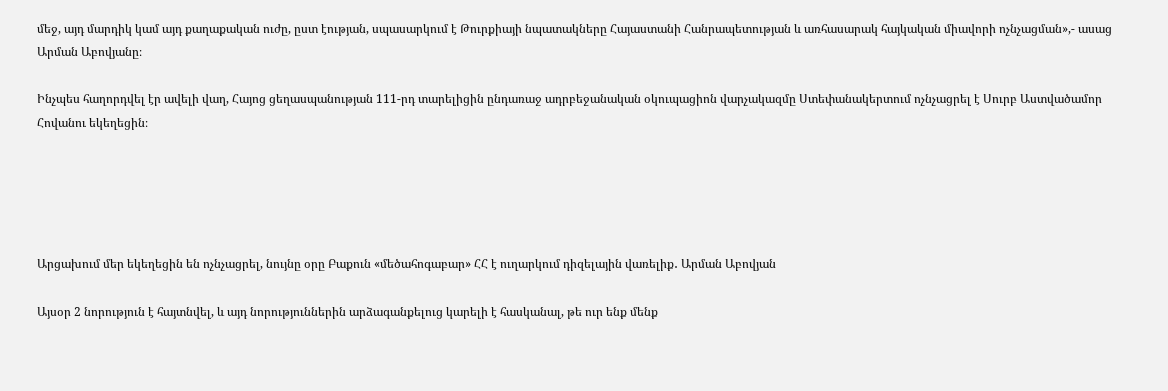մեջ, այդ մարդիկ կամ այդ քաղաքական ուժը, ըստ էության, սպասարկում է Թուրքիայի նպատակները Հայաստանի Հանրապետության և առհասարակ հայկական միավորի ոչնչացման»,- ասաց Արման Աբովյանը։

Ինչպես հաղորդվել էր ավելի վաղ, Հայոց ցեղասպանության 111-րդ տարելիցին ընդառաջ ադրբեջանական օկուպացիոն վարչակազմը Ստեփանակերտում ոչնչացրել է Սուրբ Աստվածամոր Հովանու եկեղեցին։





Արցախում մեր եկեղեցին են ոչնչացրել, նույնը օրը Բաքուն «մեծահոգաբար» ՀՀ է ուղարկում դիզելային վառելիք․ Արման Աբովյան

Այսօր 2 նորություն է հայտնվել, և այդ նորություններին արձագանքելուց կարելի է հասկանալ, թե ուր ենք մենք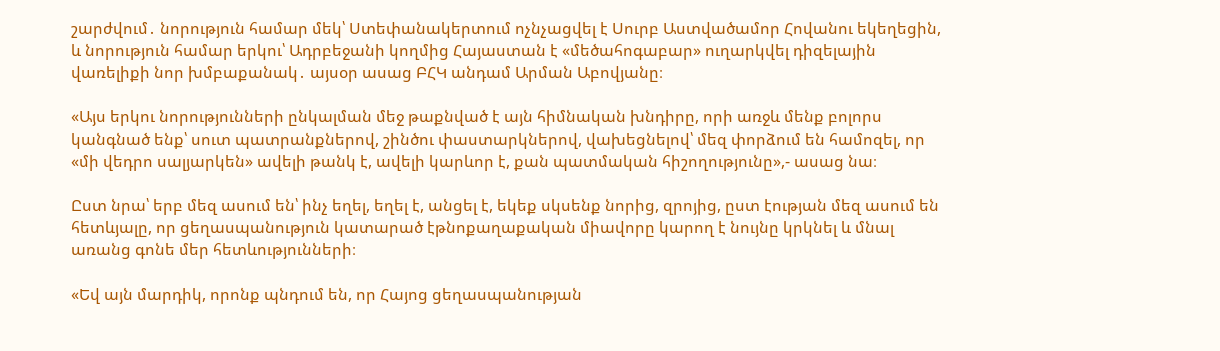շարժվում․ նորություն համար մեկ՝ Ստեփանակերտում ոչնչացվել է Սուրբ Աստվածամոր Հովանու եկեղեցին, և նորություն համար երկու՝ Ադրբեջանի կողմից Հայաստան է «մեծահոգաբար» ուղարկվել դիզելային վառելիքի նոր խմբաքանակ․ այսօր ասաց ԲՀԿ անդամ Արման Աբովյանը։

«Այս երկու նորությունների ընկալման մեջ թաքնված է այն հիմնական խնդիրը, որի առջև մենք բոլորս կանգնած ենք՝ սուտ պատրանքներով, շինծու փաստարկներով, վախեցնելով՝ մեզ փորձում են համոզել, որ «մի վեդրո սալյարկեն» ավելի թանկ է, ավելի կարևոր է, քան պատմական հիշողությունը»,- ասաց նա։

Ըստ նրա՝ երբ մեզ ասում են՝ ինչ եղել, եղել է, անցել է, եկեք սկսենք նորից, զրոյից, ըստ էության մեզ ասում են հետևյալը, որ ցեղասպանություն կատարած էթնոքաղաքական միավորը կարող է նույնը կրկնել և մնալ առանց գոնե մեր հետևությունների։

«Եվ այն մարդիկ, որոնք պնդում են, որ Հայոց ցեղասպանության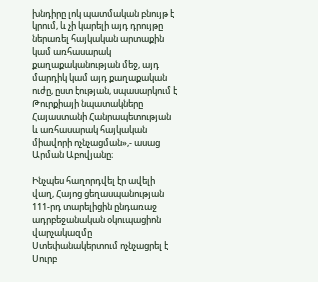խնդիրը լոկ պատմական բնույթ է կրում, և չի կարելի այդ դրույթը ներառել հայկական արտաքին կամ առհասարակ քաղաքականության մեջ, այդ մարդիկ կամ այդ քաղաքական ուժը, ըստ էության, սպասարկում է Թուրքիայի նպատակները Հայաստանի Հանրապետության և առհասարակ հայկական միավորի ոչնչացման»,- ասաց Արման Աբովյանը։

Ինչպես հաղորդվել էր ավելի վաղ, Հայոց ցեղասպանության 111-րդ տարելիցին ընդառաջ ադրբեջանական օկուպացիոն վարչակազմը Ստեփանակերտում ոչնչացրել է Սուրբ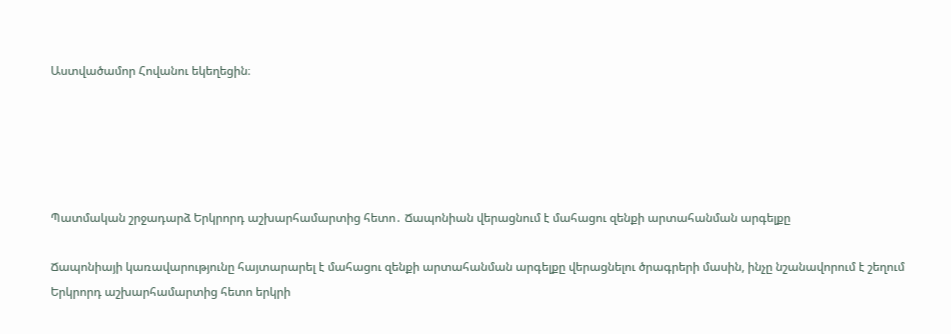Աստվածամոր Հովանու եկեղեցին։





Պատմական շրջադարձ Երկրորդ աշխարհամարտից հետո․ Ճապոնիան վերացնում է մահացու զենքի արտահանման արգելքը

Ճապոնիայի կառավարությունը հայտարարել է մահացու զենքի արտահանման արգելքը վերացնելու ծրագրերի մասին, ինչը նշանավորում է շեղում Երկրորդ աշխարհամարտից հետո երկրի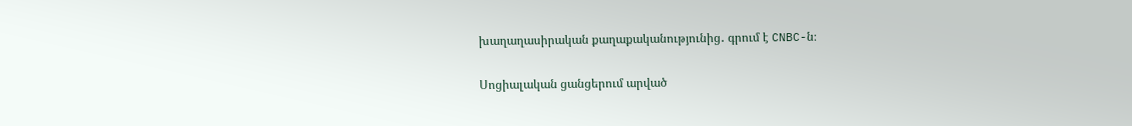խաղաղասիրական քաղաքականությունից․ գրում է CNBC-ն։

Սոցիալական ցանցերում արված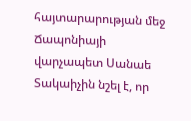հայտարարության մեջ Ճապոնիայի վարչապետ Սանաե Տակաիչին նշել է, որ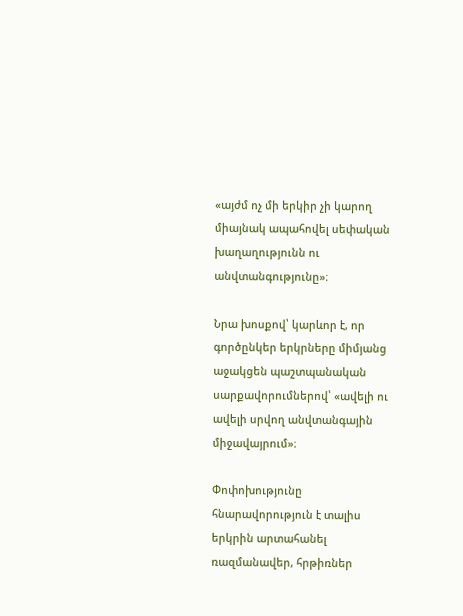«այժմ ոչ մի երկիր չի կարող միայնակ ապահովել սեփական խաղաղությունն ու անվտանգությունը»։

Նրա խոսքով՝ կարևոր է, որ գործընկեր երկրները միմյանց աջակցեն պաշտպանական սարքավորումներով՝ «ավելի ու ավելի սրվող անվտանգային միջավայրում»։

Փոփոխությունը հնարավորություն է տալիս երկրին արտահանել ռազմանավեր, հրթիռներ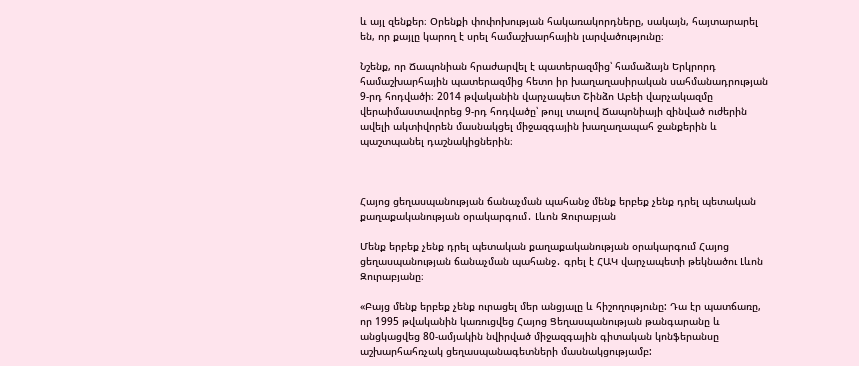և այլ զենքեր։ Օրենքի փոփոխության հակառակորդները, սակայն, հայտարարել են, որ քայլը կարող է սրել համաշխարհային լարվածությունը։

Նշենք, որ Ճապոնիան հրաժարվել է պատերազմից՝ համաձայն Երկրորդ համաշխարհային պատերազմից հետո իր խաղաղասիրական սահմանադրության 9-րդ հոդվածի։ 2014 թվականին վարչապետ Շինձո Աբեի վարչակազմը վերաիմաստավորեց 9-րդ հոդվածը՝ թույլ տալով Ճապոնիայի զինված ուժերին ավելի ակտիվորեն մասնակցել միջազգային խաղաղապահ ջանքերին և պաշտպանել դաշնակիցներին։



Հայոց ցեղասպանության ճանաչման պահանջ մենք երբեք չենք դրել պետական քաղաքականության օրակարգում․ Լևոն Զուրաբյան

Մենք երբեք չենք դրել պետական քաղաքականության օրակարգում Հայոց ցեղասպանության ճանաչման պահանջ․ գրել է ՀԱԿ վարչապետի թեկնածու Լևոն Զուրաբյանը։

«Բայց մենք երբեք չենք ուրացել մեր անցյալը և հիշողությունը: Դա էր պատճառը, որ 1995 թվականին կառուցվեց Հայոց Ցեղասպանության թանգարանը և անցկացվեց 80-ամյակին նվիրված միջազգային գիտական կոնֆերանսը աշխարհահռչակ ցեղասպանագետների մասնակցությամբ: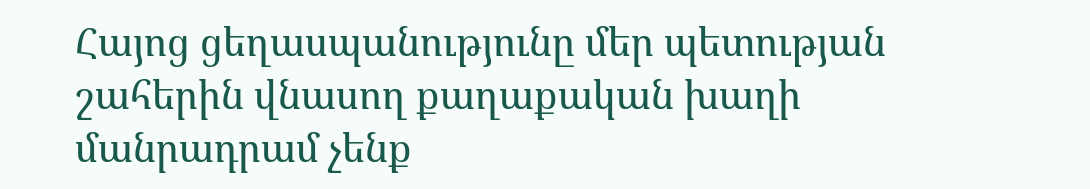Հայոց ցեղասպանությունը մեր պետության շահերին վնասող քաղաքական խաղի մանրադրամ չենք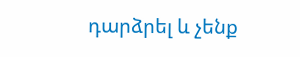դարձրել և չենք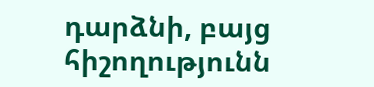դարձնի, բայց հիշողությունն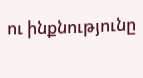ու ինքնությունը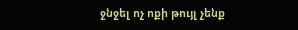ջնջել ոչ ոքի թույլ չենք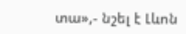տա»,- նշել է Լևոն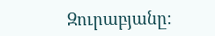Զուրաբյանը։